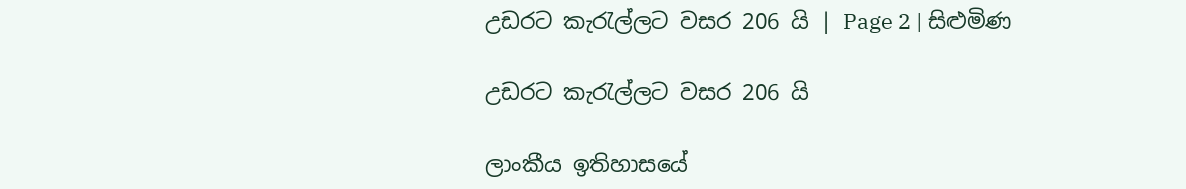උඩරට කැරැල්ලට වසර 206 යි | Page 2 | සිළුමිණ

උඩරට කැරැල්ලට වසර 206 යි

ලාංකීය ඉතිහාසයේ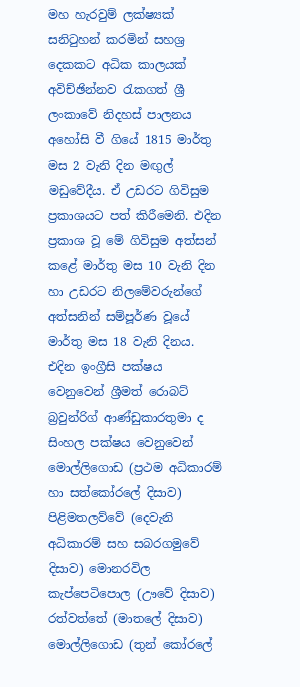මහ හැරවුම් ලක්ෂ්‍යක් සනිටුහන් කරමින් සහශ්‍ර දෙකකට අධික කාලයක් අවිච්ඡින්නව රැකගත් ශ්‍රී ලංකාවේ නිදහස් පාලනය අහෝසි වී ගියේ 1815 මාර්තු මස 2 වැනි දින මඟුල් මඩුවේදීය. ඒ උඩරට ගිවිසුම ප්‍රකාශයට පත් කිරීමෙනි. එදින ප්‍රකාශ වූ මේ ගිවිසුම අත්සන් කළේ මාර්තු මස 10 වැනි දින හා උඩරට නිලමේවරුන්ගේ අත්සනින් සම්පූර්ණ වූයේ මාර්තු මස 18 වැනි දිනය‍. එදින ඉංග්‍රීසි පක්ෂය වෙනුවෙන් ශ්‍රීමත් රොබට් බ්‍රවුන්රිග් ආණ්ඩුකාරතුමා ද සිංහල පක්ෂය වෙනුවෙන් මොල්ලිගොඩ (ප්‍රථම අධිකාරම් හා සත්කෝරලේ දිසාව) පිළිමතලව්වේ (දෙවැනි අධිකාරම් සහ සබරගමුවේ දිසාව) මොනරවිල කැප්පෙටිපොල (ඌවේ දිසාව) රත්වත්තේ (මාතලේ දිසාව) මොල්ලිගොඩ (තුන් කෝරලේ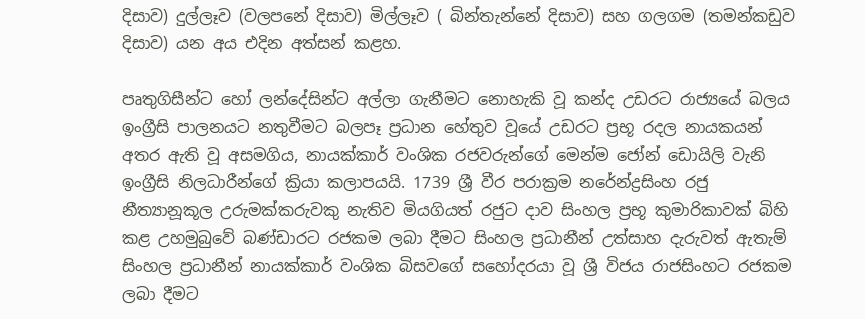දිසාව) දුල්ලෑව (වලපනේ දිසාව) මිල්ලෑව ( බින්තැන්නේ දිසාව) සහ ගලගම (තමන්කඩුව දිසාව) යන අය එදින අත්සන් කළහ.

පෘතුගිසීන්ට හෝ ලන්දේසින්ට අල්ලා ගැනීමට නොහැකි වූ කන්ද උඩරට රාජ්‍යයේ බලය ඉංග්‍රීසි පාලනයට නතුවීමට බලපෑ ප්‍රධාන හේතුව වූයේ උඩරට ප්‍රභූ රදල නායකයන් අතර ඇති වූ අසමගිය, නායක්කාර් වංශික රජවරුන්ගේ මෙන්ම ජෝන් ඩොයිලි වැනි ඉංග්‍රීසි නිලධාරීන්ගේ ක්‍රියා කලාපයයි. 1739 ශ්‍රී වීර පරාක්‍රම නරේන්ද්‍රසිංහ රජු නීත්‍යානූකූල උරුමක්කරුවකු නැතිව මියගියත් රජුට දාව සිංහල ප්‍රභූ කුමාරිකාවක් බිහි කළ උහමුබුවේ බණ්ඩාරට රජකම ලබා දීමට සිංහල ප්‍රධානීන් උත්සාහ දැරුවත් ඇතැම් සිංහල ප්‍රධානීන් නායක්කාර් වංශික බිසවගේ සහෝදරයා වූ ශ්‍රී විජය රාජසිංහට රජකම ලබා දීමට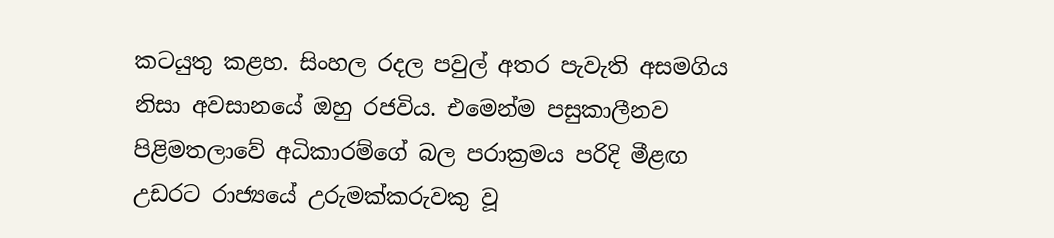කටයුතු කළහ. සිංහල රදල පවුල් අතර පැවැති අසමගිය නිසා අවසානයේ ඔහු රජවිය. එමෙන්ම පසුකාලීනව පිළිමතලාවේ අධිකාරම්ගේ බල පරාක්‍රමය පරිදි මීළඟ උඩරට රාජ්‍යයේ උරුමක්කරුවකු වූ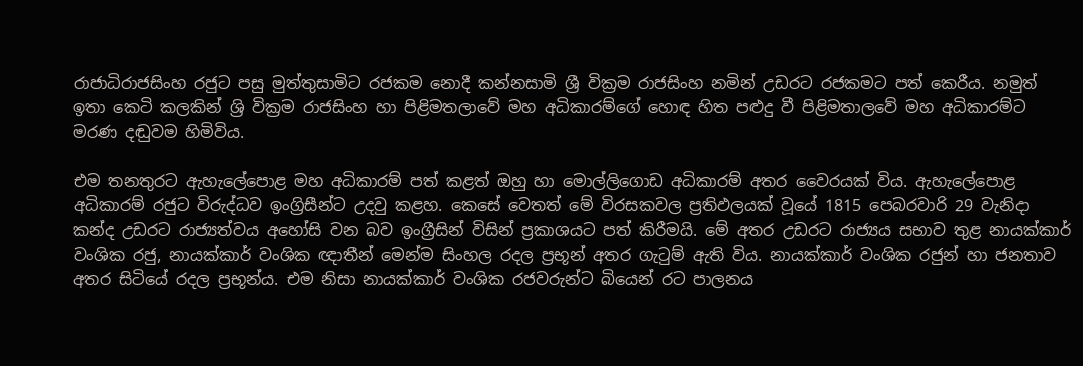රාජාධිරාජසිංහ රජුට පසු මුත්තුසාමිට රජකම නොදී කන්නසාමි ශ්‍රී වික්‍රම රාජසිංහ නමින් උඩරට රජකමට පත් කෙරීය. නමුත් ඉතා කෙටි කලකින් ශ්‍රි වික්‍රම රාජසිංහ හා පිළිමතලාවේ මහ අධිකාරම්ගේ හොඳ හිත පළුදු වී පිළිමතාලවේ මහ අධිකාරම්ට මරණ දඬුවම හිමිවිය.

එම තනතුරට ඇහැලේපොළ මහ අධිකාරම් පත් කළත් ඔහු හා මොල්ලිගොඩ අධිකාරම් අතර වෛරයක් විය. ඇහැලේපොළ අධිකාරම් රජුට විරුද්ධව ඉංග්‍රිසීන්ට උදවු කළහ. කෙසේ වෙතත් මේ විරසකවල ප්‍රතිඵලයක් වූයේ 1815 පෙබරවාරි 29 වැනිදා කන්ද උඩරට රාජ්‍යත්වය අහෝසි වන බව ඉංග්‍රීසින් විසින් ප්‍රකාශයට පත් කිරීමයි. මේ අතර උඩරට රාජ්‍යය සභාව තුළ නායක්කාර් වංශික රජු, නායක්කාර් වංශික ඥාතීන් මෙන්ම සිංහල රදල ප්‍රභූන් අතර ගැටුම් ඇති විය. නායක්කාර් වංශික රජුන් හා ජනතාව අතර සිටියේ රදල ප්‍රභූන්ය. එම නිසා නායක්කාර් වංශික රජවරුන්ට බියෙන් රට පාලනය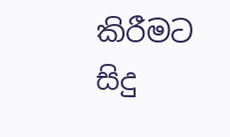කිරීමට සිදු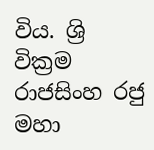විය. ශ්‍රි වික්‍රම රාජසිංහ රජු මහා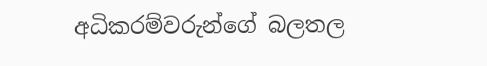අධිකරම්වරුන්ගේ බලතල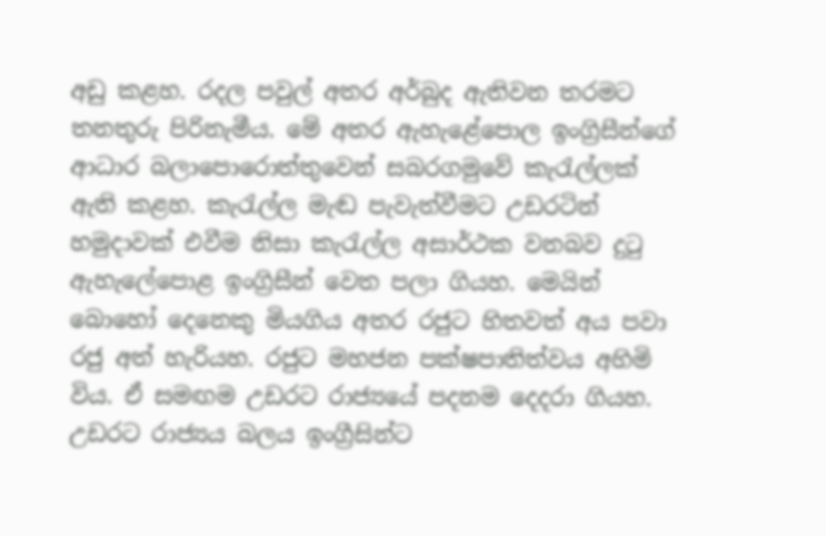අඩු කළහ. රදල පවුල් අතර අර්බුද ඇතිවන තරමට තනතුරු පිරිනැමීය. මේ අතර ඇහැළේපොල ඉංග්‍රිසීන්ගේ ආධාර බලාපොරොත්තුවෙන් සබරගමුවේ කැරැල්ලක් ඇති කළහ. කැරැල්ල මැඬ පැවැත්වීමට උඩරටින් හමුදාවක් එවීම නිසා කැරැල්ල අසාර්ථක වනබව දුටු ඇහැලේපොළ ඉංග්‍රිසීන් වෙත පලා ගියහ. මෙයින් බොහෝ දෙනෙකු මියගිය අතර රජුට හිතවත් අය පවා රජු අත් හැරියහ. රජුට මහජන පක්ෂපාතිත්වය අහිමි විය. ඒ සමඟම උඩරට රාජ්‍යයේ පදනම දෙදරා ගියහ. උඩරට රාජ්‍යය බලය ඉංග්‍රීසින්ට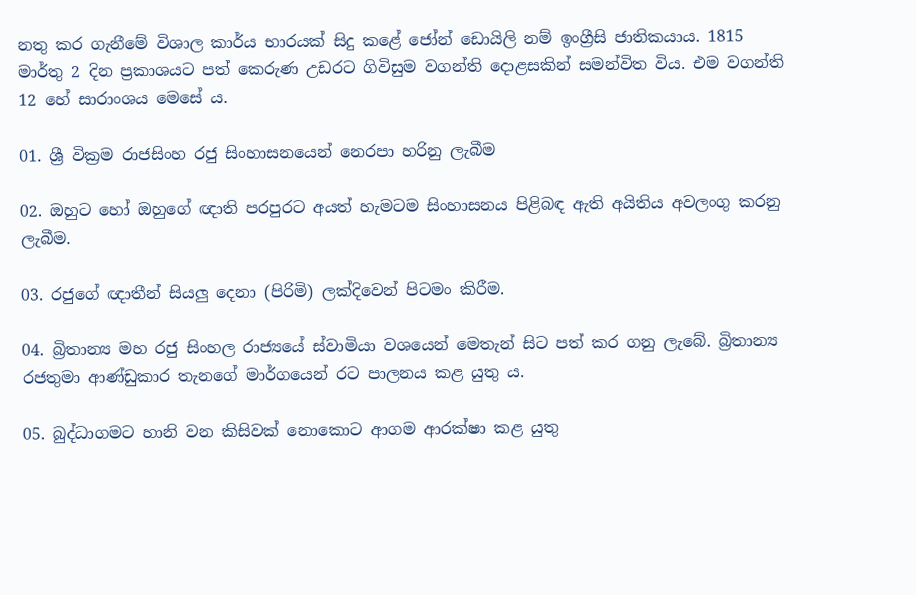නතු කර ගැනීමේ විශාල කාර්ය භාරයක් සිදු කළේ ජෝන් ඩොයිලි නම් ඉංග්‍රීසි ජාතිකයාය. 1815 මාර්තු 2 දින ප්‍රකාශයට පත් කෙරුණ උඩරට ගිවිසුම වගන්ති දොළසකින් සමන්විත විය. එම වගන්ති 12 හේ සාරාංශය මෙසේ ය.

01. ශ්‍රී වික්‍රම රාජසිංහ රජු සිංහාසනයෙන් නෙරපා හරිනු ලැබීම

02. ඔහුට‍ හෝ ඔහුගේ ඥාති පරපුරට අයත් හැමටම සිංහාසනය පිළිබඳ ඇති අයිතිය අවලංගු කරනු ලැබීම.

03. රජුගේ ඥාතීන් සියලු දෙනා (පිරිමි) ලක්දිවෙන් පිටමං කිරීම.

04. බ්‍රිතාන්‍ය මහ රජු සිංහල රාජ්‍යයේ ස්වාමියා වශයෙන් මෙතැන් සිට පත් කර ගනු ලැබේ. බ්‍රිතාන්‍ය රජතුමා ආණ්ඩුකාර තැනගේ මාර්ගයෙන් රට පාලනය කළ යුතු ය.

05. බුද්ධාගමට හානි වන කිසිවක් නොකොට ආගම ආරක්ෂා කළ යුතු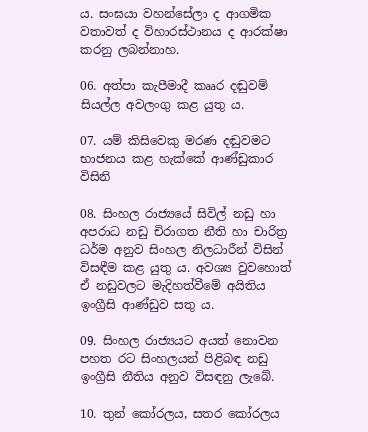ය. සංඝයා වහන්සේලා ද ආගමික වතාවත් ද විහාරස්ථානය ද ආරක්ෂා කරනු ලබන්නාහ.

06. අත්පා කැපීමාදී කෲර දඬුවම් සියල්ල අවලංගු කළ යුතු ය.

07. යම් කිසිවෙකු මරණ දඬුවමට භාජනය කළ හැක්කේ ආණ්ඩුකාර විසිනි

08. සිංහල රාජ්‍යයේ සිවිල් නඩු හා අපරාධ නඩු චිරාගත නීති හා චාරිත්‍ර ධර්ම අනුව සිංහල නිලධාරීන් විසින් විසඳීම කළ යුතු ය. අවශ්‍ය වුවහොත් ඒ නඩුවලට මැදිහත්වීමේ අයිතිය ඉංග්‍රීසි ආණ්ඩුව සතු ය.

09. සිංහල රාජ්‍යයට අයත් නොවන පහත රට සිංහලයන් පිළිබඳ නඩු ඉංග්‍රීසි නීතිය අනුව විසඳනු ලැබේ.

10. තුන් කෝරලය, සතර කෝරලය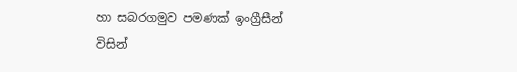හා සබරගමුව පමණක් ඉංග්‍රීසීන් විසින්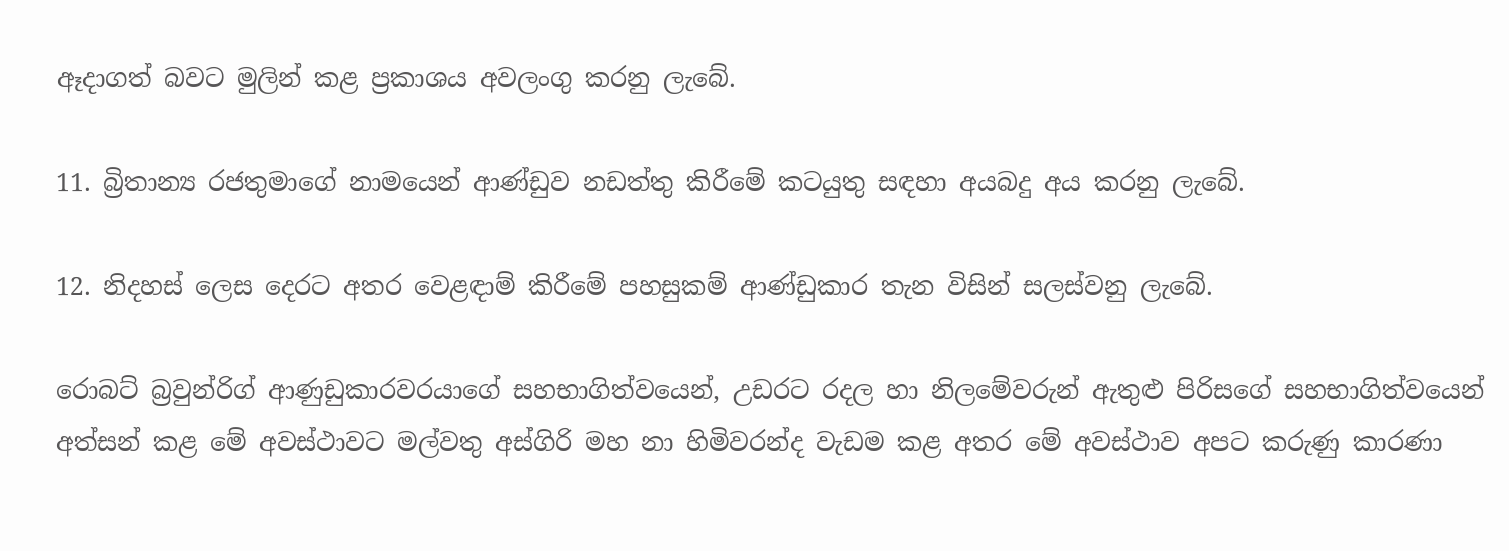ඈදාගත් බවට මුලින් කළ ප්‍රකාශය අවලංගු කරනු ලැබේ.

11. බ්‍රිතාන්‍ය රජතුමාගේ නාමයෙන් ආණ්ඩුව නඩත්තු කිරීමේ කටයුතු සඳහා අයබදු අය කරනු ලැබේ.

12. නිදහස් ලෙස දෙරට අතර වෙළඳාම් කිරීමේ පහසුකම් ආණ්ඩුකාර තැන විසින් සලස්වනු ලැබේ.

රොබට් බ්‍රවුන්රිග් ආණුඩුකාරවරයාගේ සහභාගිත්වයෙන්, උඩරට රදල හා නිලමේවරුන් ඇතුළු පිරිසගේ සහභාගිත්වයෙන් අත්සන් කළ මේ අවස්ථාවට මල්වතු අස්ගිරි මහ නා හිමිවරන්ද වැඩම කළ අතර මේ අවස්ථාව අපට කරුණු කාරණා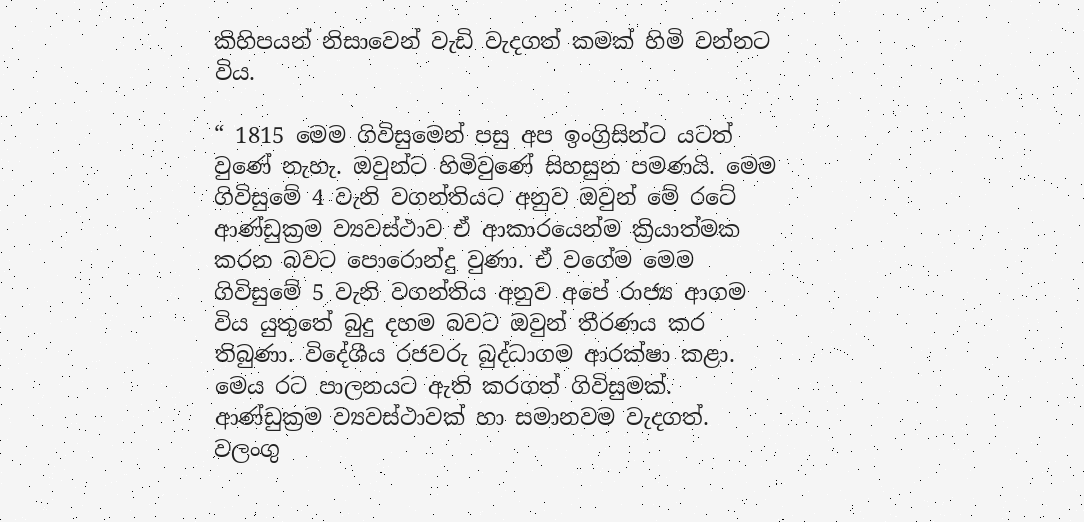කිහිපයන් නිසාවෙන් වැඩි වැදගත් කමක් හිමි වන්නට විය.

“ 1815 මෙම ගිවිසුමෙන් පසු අප ඉංග්‍රිසින්ට යටත් වුණේ නැහැ. ඔවුන්ට හිමිවුණේ සිහසුන පමණයි. මෙම ගිවිසුමේ 4 වැනි වගන්තියට අනුව ඔවුන් මේ රටේ ආණ්ඩුක්‍රම ව්‍යවස්ථාව ඒ ආකාරයෙන්ම ක්‍රියාත්මක කරන බවට පොරොන්දු වුණා. ඒ වගේම මෙම ගිවිසුමේ 5 වැනි වගන්තිය අනුව අපේ රාජ්‍ය ආගම විය යුතුතේ බුදු දහම බවට ඔවුන් තීරණය කර තිබුණා. විදේශීය රජවරු බුද්ධාගම ආරක්ෂා කළා. මෙය රට පාලනයට ඇති කරගත් ගිවිසුමක්. ආණ්ඩුක්‍රම ව්‍යවස්ථාවක් හා සමානවම වැදගත්. වලංගු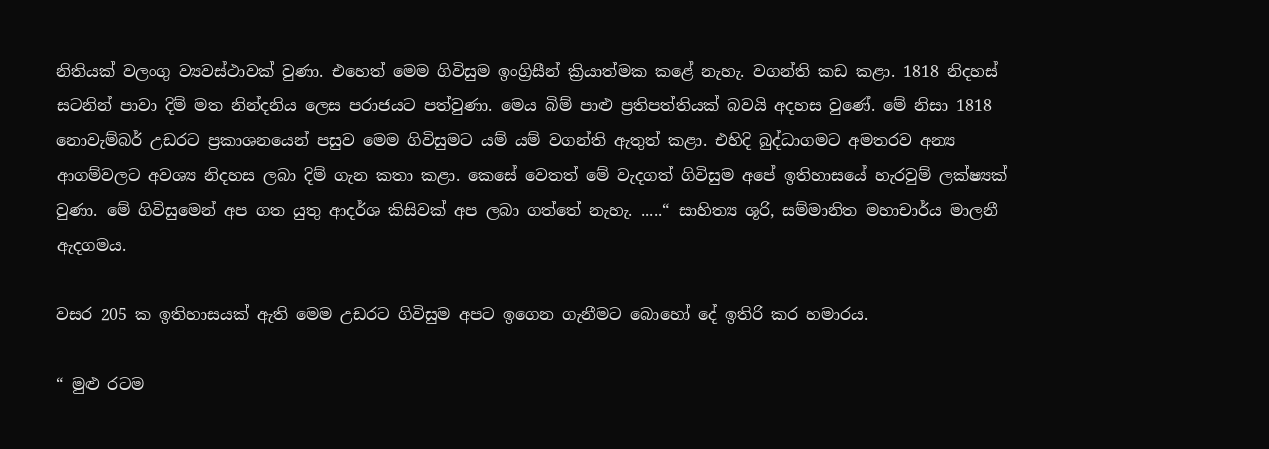නිතියක් වලංගු ව්‍යවස්ථාවක් වුණා. එහෙත් මෙම ගිවිසුම ඉංග්‍රිසීන් ක්‍රියාත්මක කළේ නැහැ. වගන්ති කඩ කළා. 1818 නිදහස් සටනින් පාවා දිම් මත නින්දනිය ලෙස පරාජයට පත්වුණා. මෙය බිම් පාළු ප්‍රතිපත්තියක් බවයි අදහස වුණේ. මේ නිසා 1818 නොවැම්බර් උඩරට ප්‍රකාශනයෙන් පසුව මෙම ගිවිසුමට යම් යම් වගන්ති ඇතුත් කළා. එහිදි බුද්ධාගමට අමතරව අන්‍ය ආගම්වලට අවශ්‍ය නිදහස ලබා දිම් ගැන කතා කළා. කෙසේ වෙතත් මේ වැදගත් ගිවිසුම අපේ ඉතිහාසයේ හැරවුම් ලක්ෂ්‍යක් වුණා. මේ ගිවිසුමෙන් අප ගත යුතු ආදර්ශ කිසිවක් අප ලබා ගත්තේ නැහැ. .....“ සාහිත්‍ය ශූරි, සම්මානිත මහාචාර්ය මාලනී ඇදගමය.

වසර 205 ක ඉතිහාසයක් ඇති මෙම උඩරට ගිවිසුම අපට ඉගෙන ගැනීමට බොහෝ දේ ඉතිරි කර හමාරය.

“ මුළු රටම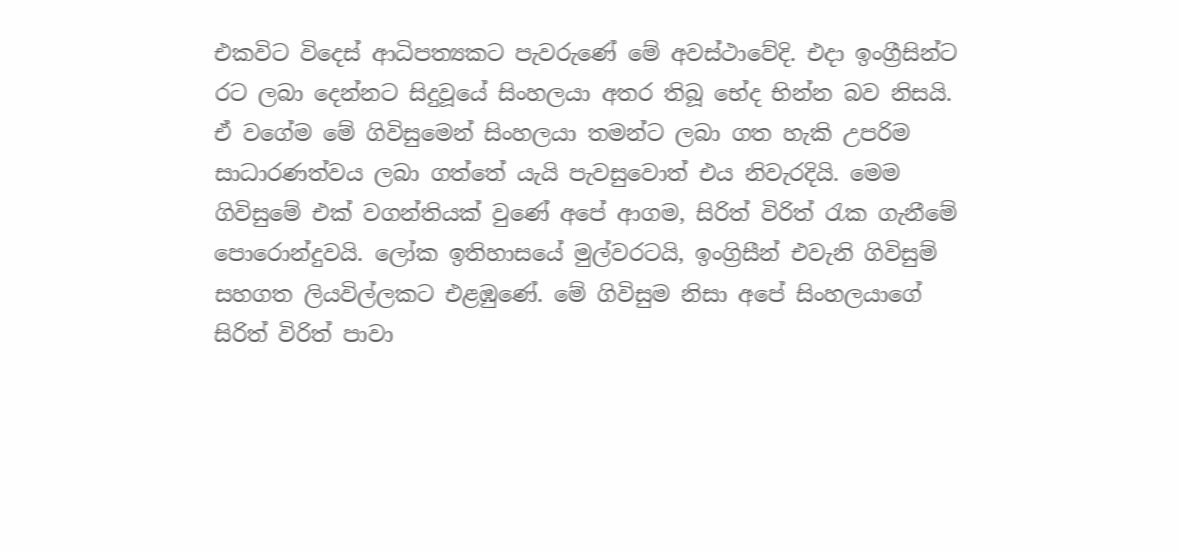එකවිට විදෙස් ආධිපත්‍යකට පැවරුණේ මේ අවස්ථාවේදි. එදා ඉංග්‍රීසින්ට රට ලබා දෙන්නට සිදුවූයේ සිංහලයා අතර තිබූ භේද භින්න බව නිසයි. ඒ වගේම මේ ගිවිසුමෙන් සිංහලයා තමන්ට ලබා ගත හැකි උපරිම සාධාරණත්වය ලබා ගත්තේ යැයි පැවසුවොත් එය නිවැරදියි. මෙම ගිවිසුමේ එක් වගන්තියක් වුණේ අපේ ආගම, සිරිත් විරිත් රැක ගැනීමේ පොරොන්දුවයි. ලෝක ඉතිහාසයේ මුල්වරටයි, ඉංග්‍රිසීන් එවැනි ගිවිසුම් සහගත ලියවිල්ලකට එළඹුණේ. මේ ගිවිසුම නිසා අපේ සිංහලයාගේ සිරිත් විරිත් පාවා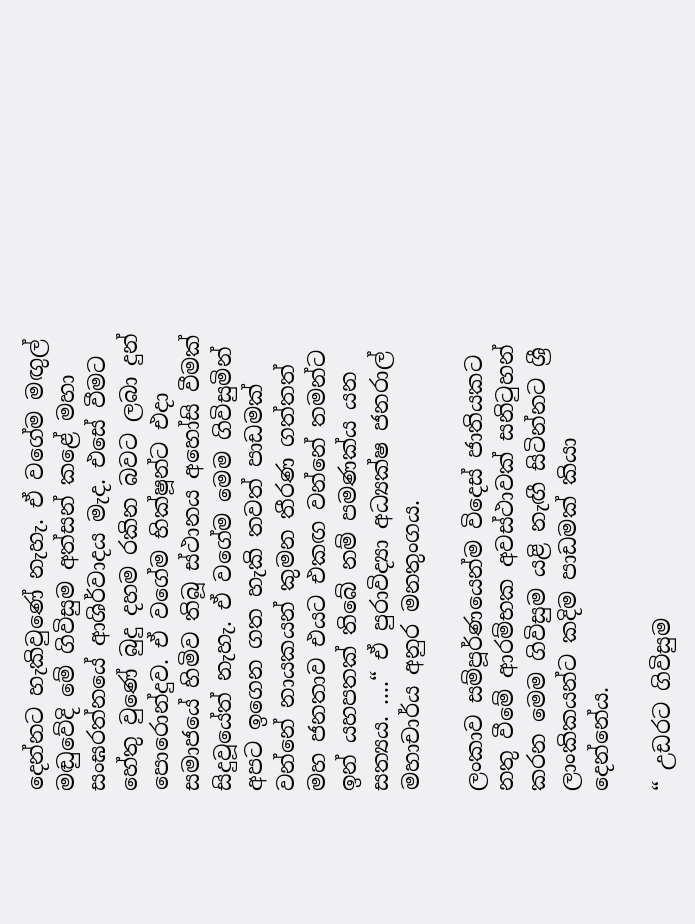දෙන්නට හැකිවුණේ නැහැ. ඒ වගේම මඟුල් මඬුවේදි මේ ගිවිසුම අත්සන් කළේ මහා සංඝරත්නයේ ආශිර්වාදය මැද. එසේ වීමට හේතු වුණේ බුදු දහම රකින බවට ලබා දුන් පොරොන්දුව. ඒ වගේම භික්ෂූන්ට එදා සමාජයේ හිමිව තිබූ ස්ථානය අහෝසි වීමක් සිදුවූයේත් නැහැ. ඒ වගේම මෙම ගිවිසුමින් අපට ඉගෙන ගත හැකි තවත් පාඩමක් වන්නේ නායකයන් කුමන තීරණ ගත්තත් මහ ජනතාව එයට එකඟ වන්නේ තමන්ට ඉන් යහපතක් තිබේ නම් පමණක්ය යන සත්‍යය. ....“ ඒ පුරාවිද්‍යා අධ්‍යක්ෂ ජනරාල් මහාචාර්ය අනුර මනතුංගය.

ලංකාව සම්පූර්ණයෙන්ම විදෙස් ජාතියකට නතු වීමේ ආරම්භක අවස්ථාවක් සනිටුහන් කරන මෙම ගිවිසුම යළි නැඟී සිටින්නට ශ්‍රී ලාංකිකයන්ට කදිම පාඩමක් කියා දෙන්නේය.

“ උඩරට ගිවිසුම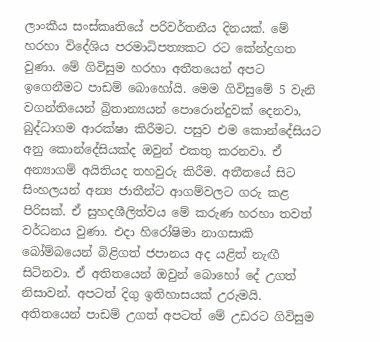ලාංකීය සංස්කෘතියේ පරිවර්තනීය දිනයක්. මේ හරහා විදේශිය පරමාධිපත්‍යකට රට කේන්ද්‍රගත වුණා. මේ ගිවිසුම හරහා අතීතයෙන් අපට ඉගෙනීමට පාඩම් බොහෝයි. මෙම ගිවිසුමේ 5 වැනි වගන්තියෙන් බ්‍රිතාන්‍යයන් පොරොන්දුවක් දෙනවා, බුද්ධාගම ආරක්ෂා කිරීමට. පසුව එම කොන්දේසියට අනු කොන්දේසියක්ද ඔවුන් එකතු කරනවා. ඒ අන්‍යාගම් අයිතියද තහවුරු කිරීම. අතීතයේ සිට සිංහලයන් අන්‍ය ජාතීන්ට ආගම්වලට ගරු කළ පිරිසක්. ඒ සුහදශීලිත්වය මේ කරුණ හරහා තවත් වර්ධනය වුණා. එදා හිරෝෂිමා නාගසාකි බෝම්බයෙන් බිළිගත් ජපානය අද යළිත් නැඟී සිටිනවා. ඒ අතිතයෙන් ඔවුන් බොහෝ දේ උගත් නිසාවන්. අපටත් දිගු ඉතිහාසයක් උරුමයි. අතිතයෙන් පාඩම් උගත් අපටත් මේ උඩරට ගිවිසුම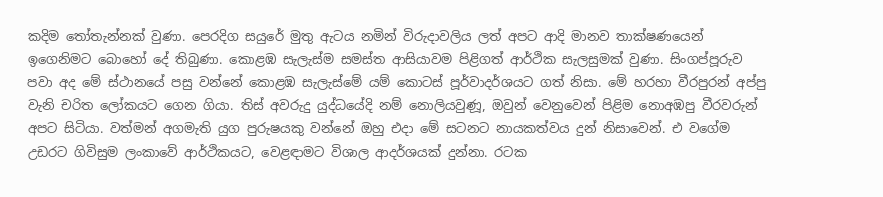කදිම තෝතැන්නක් වුණා. පෙරදිග සයුරේ මුතු ඇටය නමින් විරුදාවලිය ලත් අපට ආදි මානව තාක්ෂණයෙන් ඉගෙනිමට බොහෝ දේ තිබුණා. කොළඹ සැලැස්ම සමස්ත ආසියාවම පිළිගත් ආර්ථික සැලසුමක් වුණා. සිංගප්පූරුව පවා අද මේ ස්ථානයේ පසු වන්නේ කොළඹ සැලැස්මේ යම් කොටස් පූර්වාදර්ශයට ගත් නිසා. මේ හරහා වීරපුරන් අප්පු වැනි චරිත ලෝකයට ගෙන ගියා. තිස් අවරුදු යුද්ධයේදි නම් නොලියවුණූ, ඔවුන් වෙනුවෙන් පිළිම නොඅඹපු වීරවරුන් අපට සිටියා. වත්මන් අගමැති යුග පුරුෂයකු වන්නේ ඔහු එදා මේ සටනට නායකත්වය දුන් නිසාවෙන්. එ වගේම උඩරට ගිවිසුම ලංකාවේ ආර්ථිකයට, වෙළඳාමට විශාල ආදර්ශයක් දුන්නා. රටක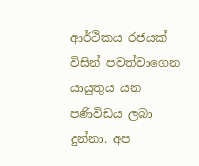ආර්ථිකය රජයක් විසින් පවත්වාගෙන යායුතුය යන පණිවිඩය ලබා දුන්නා. අප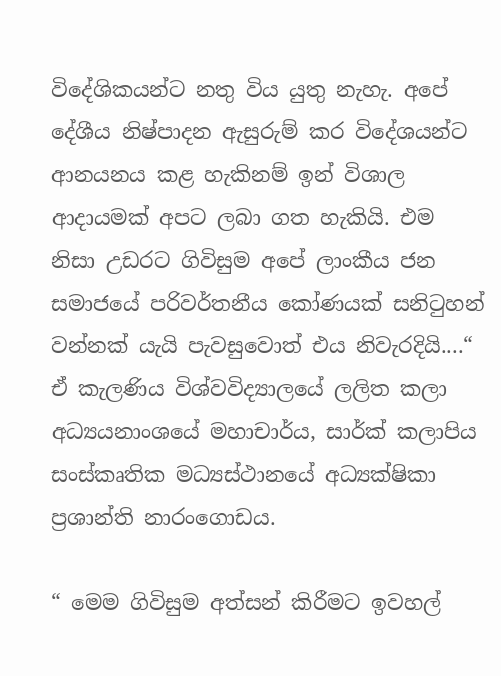විදේශිකයන්ට නතු විය යුතු නැහැ. අපේ දේශීය නිෂ්පාදන ඇසුරුම් කර විදේශයන්ට ආනයනය කළ හැකිනම් ඉන් විශාල ආදායමක් අපට ලබා ගත හැකියි. එම නිසා උඩරට ගිවිසුම අපේ ලාංකීය ජන සමාජයේ පරිවර්තනීය කෝණයක් සනිටුහන් වන්නක් යැයි පැවසුවොත් එය නිවැරදියි....“ ඒ කැලණිය විශ්වවිද්‍යාලයේ ලලිත කලා අධ්‍යයනාංශයේ මහාචාර්ය, සාර්ක් කලාපිය සංස්කෘතික මධ්‍යස්ථානයේ අධ්‍යක්ෂිකා ප්‍රශාන්ති නාරංගොඩය.

“ මෙම ගිවිසුම අත්සන් කිරීමට ඉවහල්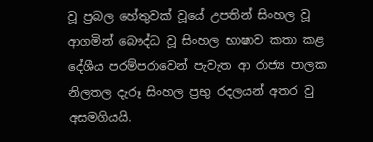වූ ප්‍රබල හේතුවක් වූයේ උපතින් සිංහල වූ ආගමින් බෞද්ධ වූ සිංහල භාෂාව කතා කළ දේශීය පරම්පරාවෙන් පැවැත ආ රාජ්‍ය පාලක නිලතල දැරූ සිංහල ප්‍රභු රදලයන් අතර වු අසමගියයි.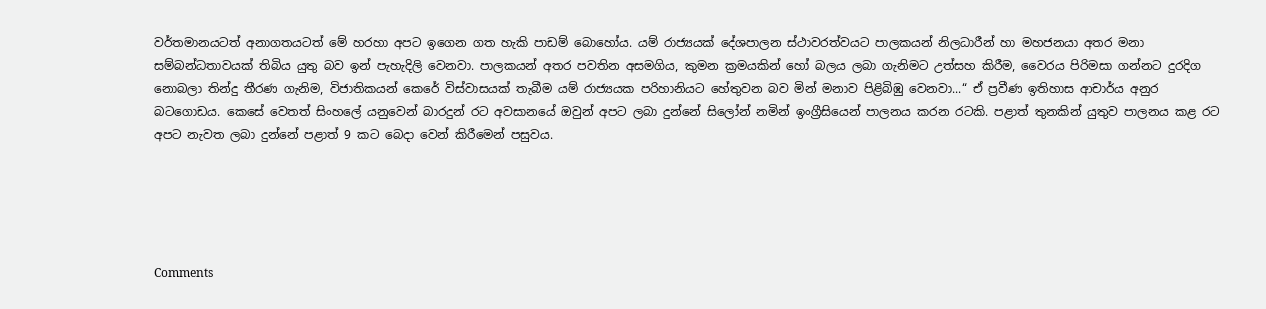වර්තමානයටත් අනාගතයටත් මේ හරහා අපට ඉගෙන ගත හැකි පාඩම් බොහෝය. යම් රාජ්‍යයක් දේශපාලන ස්ථාවරත්වයට පාලකයන් නිලධාරීන් හා මහජනයා අතර මනා සම්බන්ධතාවයක් තිබිය යුතු බව ඉන් පැහැදිලි වෙනවා. පාලකයන් අතර පවතින අසමගිය, කුමන ක්‍රමයකින් හෝ බලය ලබා ගැනිමට උත්සහ කිරීම, වෛරය පිරිමසා ගන්නට දුරදිග නොබලා තින්දු තීරණ ගැනිම, විජාතිකයන් කෙරේ විස්වාසයක් තැබීම යම් රාජ්‍යයක පරිහානියට හේතුවන බව මින් මනාව පිළිබිඹු වෙනවා...“ ඒ ප්‍රවීණ ඉතිහාස ආචාර්ය අනුර බටගොඩය. කෙසේ වෙතත් සිංහලේ යනුවෙන් බාරදුන් රට අවසානයේ ඔවුන් අපට ලබා දුන්නේ සිලෝන් නමින් ඉංග්‍රීසියෙන් පාලනය කරන රටකි. පළාත් තුනකින් යුතුව පාලනය කළ රට අපට නැවත ලබා දුන්නේ පළාත් 9 කට බෙදා වෙන් කිරීමෙන් පසුවය.





Comments